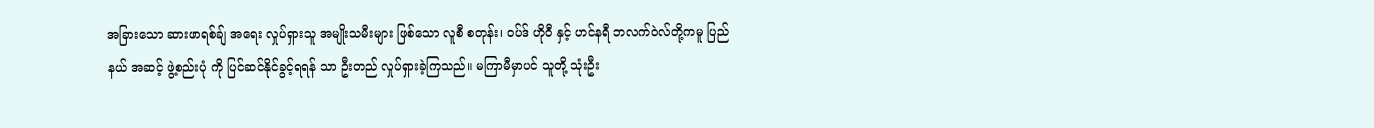အခြားသော ဆားဖာရစ်ချ် အရေး လှုပ်ရှားသူ အမျိုးသမီးများ ဖြစ်သော လူစီ စတုန်း၊ ဝပ်ဒ် ဟိုဝီ နှင့် ဟင်နရီ ဘလက်ဝဲလ်တို့ကမူ ပြည်နယ် အဆင့် ဖွဲ့စည်းပုံ ကို ပြင်ဆင်နိုင်ခွင့်ရရန် သာ ဦးတည် လှုပ်ရှားခဲ့ကြသည်။ မကြာမီမှာပင် သူတို့ သုံးဦး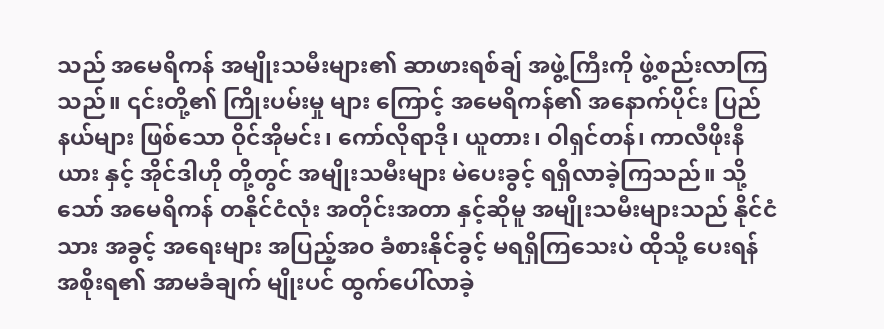သည် အမေရိကန် အမျိုးသမီးများ၏ ဆာဖားရစ်ချ် အဖွဲ့ကြီးကို ဖွဲ့စည်းလာကြသည်။ ၎င်းတို့၏ ကြိုးပမ်းမှု များ ကြောင့် အမေရိကန်၏ အနောက်ပိုင်း ပြည်နယ်များ ဖြစ်သော ဝိုင်အိုမင်း၊ ကော်လိုရာဒို၊ ယူတား၊ ဝါရှင်တန်၊ ကာလီဖိုးနီယား နှင့် အိုင်ဒါဟို တို့တွင် အမျိုးသမီးများ မဲပေးခွင့် ရရှိလာခဲ့ကြသည်။ သို့သော် အမေရိကန် တနိုင်ငံလုံး အတိုင်းအတာ နှင့်ဆိုမူ အမျိုးသမီးများသည် နိုင်ငံသား အခွင့် အရေးများ အပြည့်အဝ ခံစားနိုင်ခွင့် မရရှိကြသေးပဲ ထိုသို့ ပေးရန် အစိုးရ၏ အာမခံချက် မျိုးပင် ထွက်ပေါ်လာခဲ့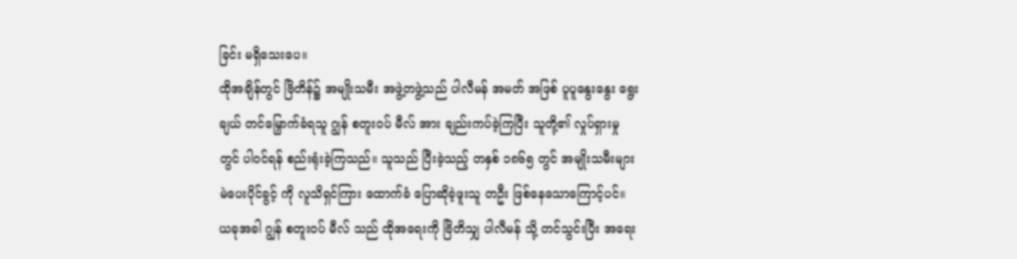ခြင်း မရှိသေးပေ။
ထိုအချိန်တွင် ဗြိတိန်၌ အမျိုးသမီး အဖွဲ့တဖွဲ့သည် ပါလီမန် အမတ် အဖြစ် ပူပူနွေးနွေး ရွေးချယ် တင်မြှောက်ခံရသူ ဂျွန် စတူးဝပ် မီလ် အား ချည်းကပ်ခဲ့ကြပြီး သူတို့၏ လှုပ်ရှားမှု တွင် ပါဝင်ရန် စည်းရုံးခဲ့ကြသည်။ သူသည် ပြီးခဲ့သည့် တနှစ် ၁၈၆၅ တွင် အမျိုးသမီးများ မဲပေးပိုင်ခွင့် ကို လူသိရှင်ကြား ထောက်ခံ ပြောဆိုခဲ့ဖူးသူ တဦး ဖြစ်နေသောကြောင့်ပင်။
ယခုအခါ ဂျွန် စတူးဝပ် မီလ် သည် ထိုအရေးကို ဗြိတိသျှ ပါလီမန် သို့ တင်သွင်းပြီး အရေး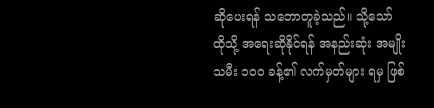ဆိုပေးရန် သဘောတူခဲ့သည်။ သို့သော် ထိုသို့ အရေးဆိုနိုင်ရန် အနည်းဆုံး အမျိုးသမီး ၁၀၀ ခန့်၏ လက်မှတ်များ ရမှ ဖြစ်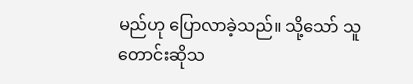မည်ဟု ပြောလာခဲ့သည်။ သို့သော် သူတောင်းဆိုသ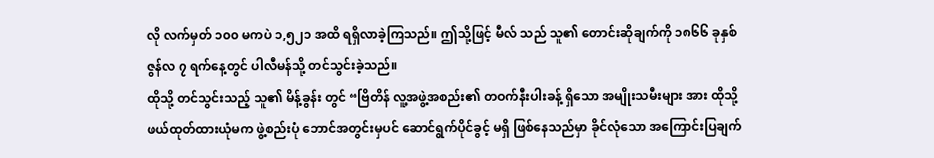လို လက်မှတ် ၁၀၀ မကပဲ ၁,၅၂၁ အထိ ရရှိလာခဲ့ကြသည်။ ဤသို့ဖြင့် မီလ် သည် သူ၏ တောင်းဆိုချက်ကို ၁၈၆၆ ခုနှစ် ဇွန်လ ၇ ရက်နေ့တွင် ပါလီမန်သို့ တင်သွင်းခဲ့သည်။
ထိုသို့ တင်သွင်းသည့် သူ၏ မိန့်ခွန်း တွင် “ဗြိတိန် လူ့အဖွဲ့အစည်း၏ တဝက်နီးပါးခန့် ရှိသော အမျိုးသမီးများ အား ထိုသို့ ဖယ်ထုတ်ထားယုံမက ဖွဲ့စည်းပုံ ဘောင်အတွင်းမှပင် ဆောင်ရွက်ပိုင်ခွင့် မရှိ ဖြစ်နေသည်မှာ ခိုင်လုံသော အကြောင်းပြချက်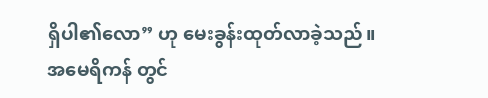ရှိပါ၏လော” ဟု မေးခွန်းထုတ်လာခဲ့သည်။
အမေရိကန် တွင်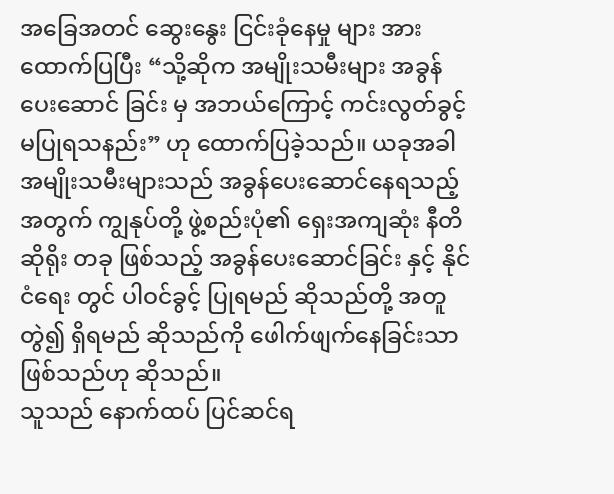အခြေအတင် ဆွေးနွေး ငြင်းခုံနေမှု များ အား ထောက်ပြပြီး “သို့ဆိုက အမျိုးသမီးများ အခွန်ပေးဆောင် ခြင်း မှ အဘယ်ကြောင့် ကင်းလွတ်ခွင့် မပြုရသနည်း” ဟု ထောက်ပြခဲ့သည်။ ယခုအခါ အမျိုးသမီးများသည် အခွန်ပေးဆောင်နေရသည့် အတွက် ကျွနုပ်တို့ ဖွဲ့စည်းပုံ၏ ရှေးအကျဆုံး နီတိ ဆိုရိုး တခု ဖြစ်သည့် အခွန်ပေးဆောင်ခြင်း နှင့် နိုင်ငံရေး တွင် ပါဝင်ခွင့် ပြုရမည် ဆိုသည်တို့ အတူတွဲ၍ ရှိရမည် ဆိုသည်ကို ဖေါက်ဖျက်နေခြင်းသာ ဖြစ်သည်ဟု ဆိုသည်။
သူသည် နောက်ထပ် ပြင်ဆင်ရ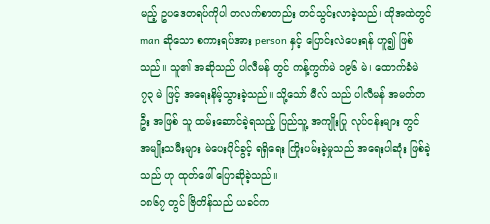မည့် ဥပဒေတရပ်ကိုပါ တလက်စာတည်း တင်သွင်းလာခဲ့သည်၊ ထိုအထဲတွင် man ဆိုသော စကားရပ်အား person နှင့် ပြောင်းလဲပေးရန် ဟူ၍ ဖြစ်သည်။ သူ၏ အဆိုသည် ပါလီမန် တွင် ကန့်ကွက်မဲ ၁၉၆ မဲ၊ ထောက်ခံမဲ ၇၃ မဲ ဖြင့် အရေးနိမ့်သွားခဲ့သည်။ သို့သော် မီလ် သည် ပါလီမန် အမတ်တဦး အဖြစ် သူ ထမ်းဆောင်ခဲ့ရသည့် ပြည်သူ့ အကျိုးပြု လုပ်ငန်းများ တွင် အမျိုးသမီးများ မဲပေးပိုင်ခွင့် ရရှိရေး ကြိုးပမ်းခဲ့မှုသည် အရေးပါဆုံး ဖြစ်ခဲ့သည် ဟု ထုတ်ဖေါ် ပြောဆိုခဲ့သည်။
၁၈၆၇ တွင် ဗြိတိန်သည် ယခင်က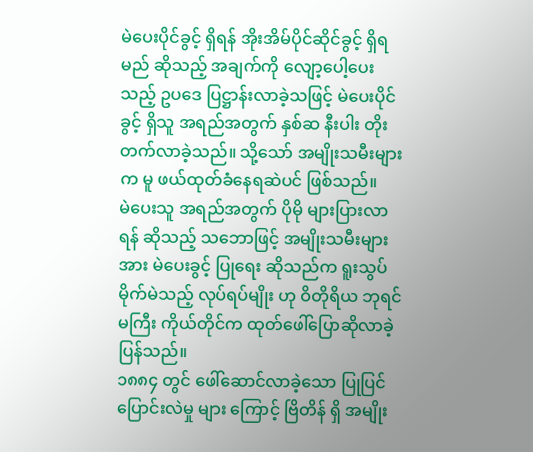မဲပေးပိုင်ခွင့် ရှိရန် အိုးအိမ်ပိုင်ဆိုင်ခွင့် ရှိရမည် ဆိုသည့် အချက်ကို လျော့ပေါ့ပေးသည့် ဥပဒေ ပြဋ္ဌာန်းလာခဲ့သဖြင့် မဲပေးပိုင်ခွင့် ရှိသူ အရည်အတွက် နှစ်ဆ နီးပါး တိုးတက်လာခဲ့သည်။ သို့သော် အမျိုးသမီးများက မူ ဖယ်ထုတ်ခံနေရဆဲပင် ဖြစ်သည်။
မဲပေးသူ အရည်အတွက် ပိုမို များပြားလာရန် ဆိုသည့် သဘောဖြင့် အမျိုးသမီးများ အား မဲပေးခွင့် ပြုရေး ဆိုသည်က ရူးသွပ် မိုက်မဲသည့် လုပ်ရပ်မျိုး ဟု ဝိတိုရိယ ဘုရင်မကြီး ကိုယ်တိုင်က ထုတ်ဖေါ်ပြောဆိုလာခဲ့ပြန်သည်။
၁၈၈၄ တွင် ဖေါ်ဆောင်လာခဲ့သော ပြုပြင်ပြောင်းလဲမှု များ ကြောင့် ဗြိတိန် ရှိ အမျိုး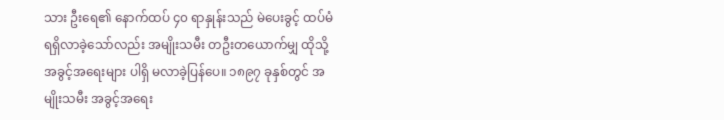သား ဦးရေ၏ နောက်ထပ် ၄၀ ရာနှုန်းသည် မဲပေးခွင့် ထပ်မံ ရရှိလာခဲ့သော်လည်း အမျိုးသမီး တဦးတယောက်မျှ ထိုသို့ အခွင့်အရေးများ ပါရှိ မလာခဲ့ပြန်ပေ။ ၁၈၉၇ ခုနှစ်တွင် အမျိုးသမီး အခွင့်အရေး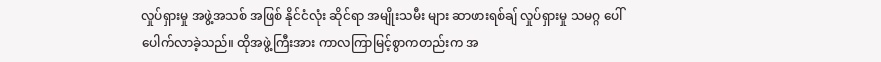လှုပ်ရှားမှု အဖွဲ့အသစ် အဖြစ် နိုင်ငံလုံး ဆိုင်ရာ အမျိုးသမီး များ ဆာဖားရစ်ချ် လှုပ်ရှားမှု သမဂ္ဂ ပေါ်ပေါက်လာခဲ့သည်။ ထိုအဖွဲ့ကြီးအား ကာလကြာမြင့်စွာကတည်းက အ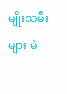မျိုးသမီးများ မဲ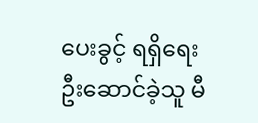ပေးခွင့် ရရှိရေး ဦးဆောင်ခဲ့သူ မီ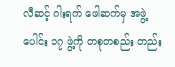လီဆင့် ဂါးရက် ဖေါဆက်မှ အဖွဲ့ပေါင်း ၁၇ ဖွဲ့ကို တစုတစည်း တည်း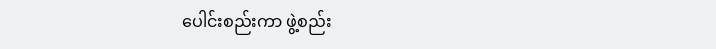ပေါင်းစည်းကာ ဖွဲ့စည်း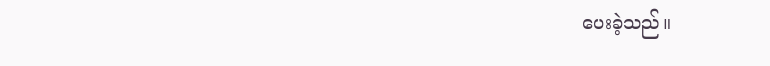ပေးခဲ့သည်။